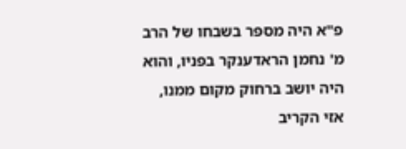פ"א היה מספר בשבחו של הרב מ' נחמן הראדענקר בפניו, והוא היה יושב ברחוק מקום ממנו, אזי הקריב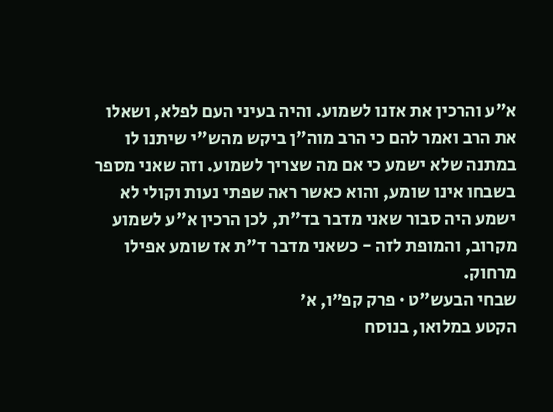א"ע והרכין את אזנו לשמוע. והיה בעיני העם לפלא, ושאלו את הרב ואמר להם כי הרב מוה"ן ביקש מהש"י שיתנו לו במתנה שלא ישמע כי אם מה שצריך לשמוע. וזה שאני מספר בשבחו אינו שומע, והוא כאשר ראה שפתי נעות וקולי לא ישמע היה סבור שאני מדבר בד"ת, לכן הרכין א"ע לשמוע מקרוב, והמופת לזה - כשאני מדבר ד"ת אז שומע אפילו מרחוק.
שבחי הבעש"ט · פרק קפ״ו, א׳
הקטע במלואו, בנוסח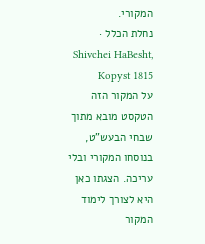המקורי.
נחלת הכלל · Shivchei HaBesht, Kopyst 1815
על המקור הזה
הטקסט מובא מתוך שבחי הבעש"ט, בנוסחו המקורי ובלי עריכה. הצגתו כאן היא לצורך לימוד המקור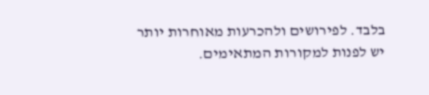בלבד. לפירושים ולהכרעות מאוחרות יותר יש לפנות למקורות המתאימים.